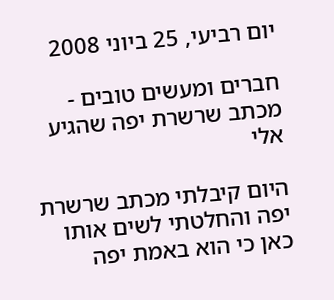יום רביעי, 25 ביוני 2008

חברים ומעשים טובים - מכתב שרשרת יפה שהגיע אלי

היום קיבלתי מכתב שרשרת יפה והחלטתי לשים אותו כאן כי הוא באמת יפה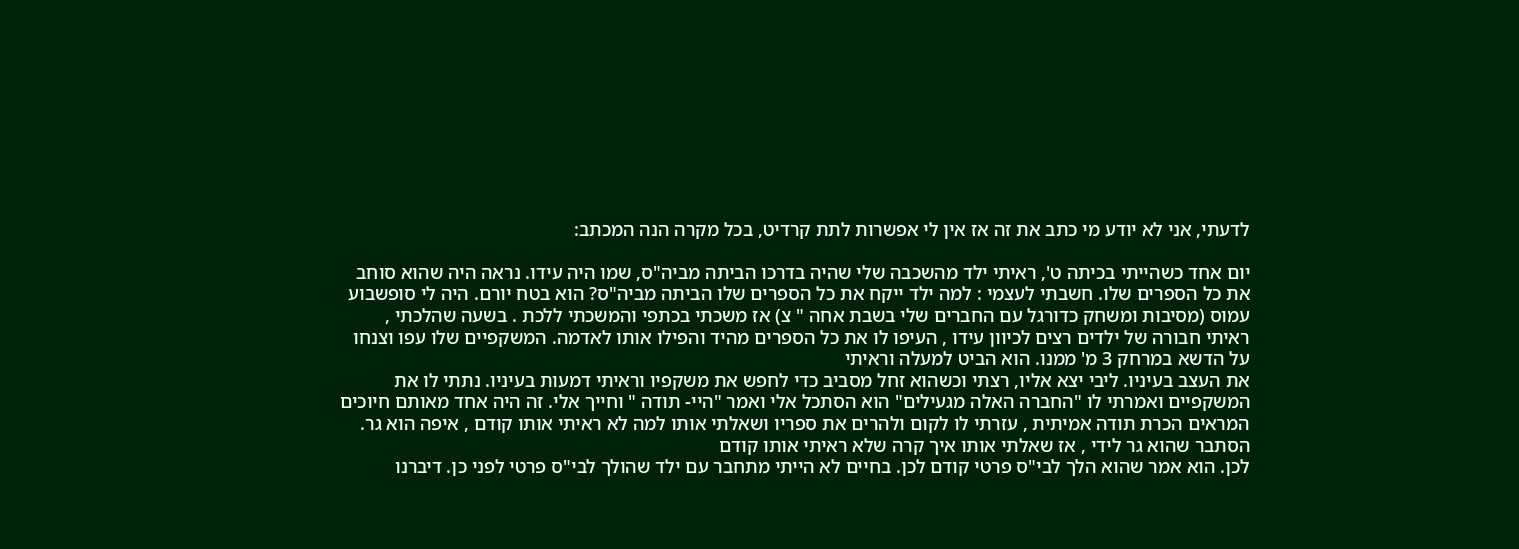לדעתי, אני לא יודע מי כתב את זה אז אין לי אפשרות לתת קרדיט, בכל מקרה הנה המכתב:

יום אחד כשהייתי בכיתה ט', ראיתי ילד מהשכבה שלי שהיה בדרכו הביתה מביה"ס, שמו היה עידו. נראה היה שהוא סוחב את כל הספרים שלו. חשבתי לעצמי : למה ילד ייקח את כל הספרים שלו הביתה מביה"ס? הוא בטח יורם. היה לי סופשבוע עמוס (מסיבות ומשחק כדורגל עם החברים שלי בשבת אחה " צ) אז משכתי בכתפי והמשכתי ללכת . בשעה שהלכתי , ראיתי חבורה של ילדים רצים לכיוון עידו , העיפו לו את כל הספרים מהיד והפילו אותו לאדמה. המשקפיים שלו עפו וצנחו על הדשא במרחק 3 מ' ממנו. הוא הביט למעלה וראיתי
את העצב בעיניו. ליבי יצא אליו, רצתי וכשהוא זחל מסביב כדי לחפש את משקפיו וראיתי דמעות בעיניו. נתתי לו את המשקפיים ואמרתי לו "החברה האלה מגעילים" הוא הסתכל אלי ואמר "היי- תודה " וחייך אלי. זה היה אחד מאותם חיוכים המראים הכרת תודה אמיתית , עזרתי לו לקום ולהרים את ספריו ושאלתי אותו למה לא ראיתי אותו קודם , איפה הוא גר. הסתבר שהוא גר לידי , אז שאלתי אותו איך קרה שלא ראיתי אותו קודם
לכן. הוא אמר שהוא הלך לבי"ס פרטי קודם לכן. בחיים לא הייתי מתחבר עם ילד שהולך לבי"ס פרטי לפני כן. דיברנו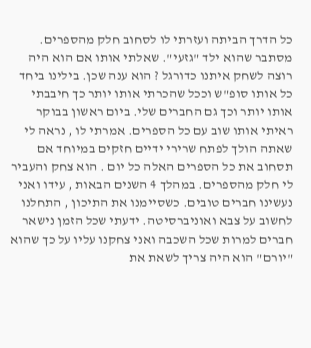כל הדרך הביתה ועזרתי לו לסחוב חלק מהספרים. מסתבר שהוא ילד "גזעי". שאלתי אותו אם הוא היה רוצה לשחק איתנו כדורגל ? הוא ענה שכן. בילינו ביחד כל אותו סופ"ש וככל שהכרתי אותו יותר כך חיבבתי אותו יותר וכך גם החברים שלי. ביום ראשון בבוקר ראיתי אותו שוב עם כל הספרים. אמרתי לו , נראה לי שאתה הולך לפתח שרירי ידיים חזקים במיוחד אם תסחוב את כל הספרים האלה כל יום . הוא צחק והעביר לי חלק מהספרים. במהלך 4 השנים הבאות , עידו ואני נעשינו חברים טובים. כשסיימנו את התיכון , התחלנו לחשוב על צבא ואוניברסיטה. ידעתי שכל הזמן נישאר חברים למרות שכל השכבה ואני צחקנו עליו על כך שהוא "יורם" הוא היה צריך לשאת את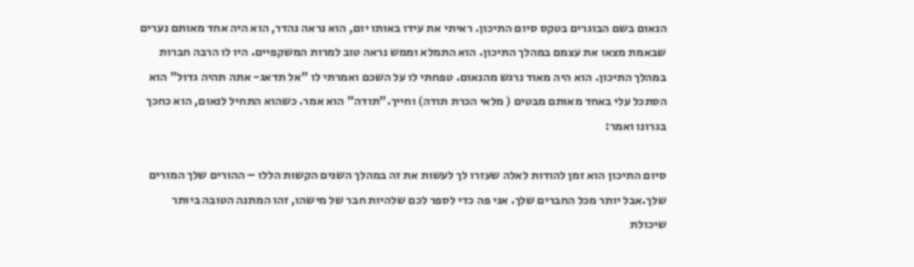הנאום בשם הבוגרים בטקס סיום התיכון. ראיתי את עידו באותו יום, הוא נראה נהדר, הוא היה אחד מאותם נערים שבאמת מצאו את עצמם במהלך התיכון. הוא התמלא וממש נראה טוב למרות המשקפיים. היו לו הרבה חברות במהלך התיכון. הוא היה מאוד נרגש מהנאום. טפחתי לו על השכם ואמרתי לו "אל תדאג- אתה תהיה גדול" הוא הסתכל עלי באחד מאותם מבטים ( מלאי הכרת תודה) וחייך."תודה" הוא אמר. כשהוא התחיל לנאום, הוא כחכך בגרונו ואמר:

סיום התיכון הוא זמן להודות לאלה שעזרו לך לעשות את זה במהלך השנים הקשות הללו – ההורים שלך המורים שלך.אבל יותר מכל החברים שלך. אני פה כדי לספר לכם שלהיות חבר של מישהו, זהו המתנה הטובה ביותר שיכולת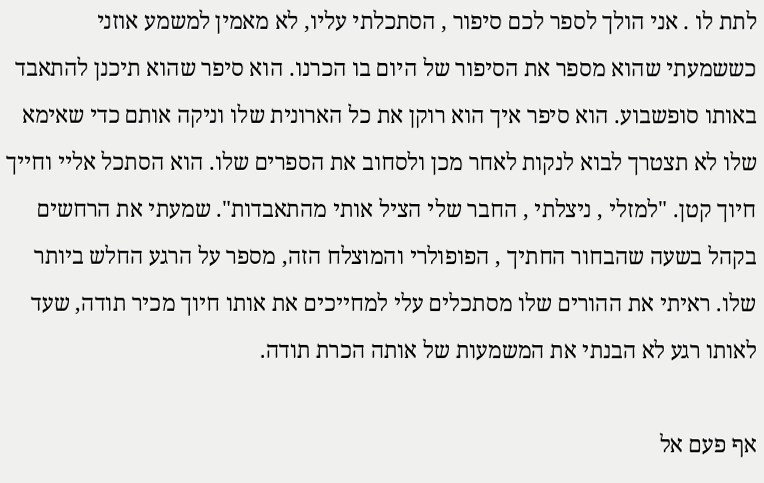לתת לו . אני הולך לספר לכם סיפור , הסתכלתי עליו, לא מאמין למשמע אוזני כששמעתי שהוא מספר את הסיפור של היום בו הכרנו. הוא סיפר שהוא תיכנן להתאבד באותו סופשבוע. הוא סיפר איך הוא רוקן את כל הארונית שלו וניקה אותם כדי שאימא שלו לא תצטרך לבוא לנקות לאחר מכן ולסחוב את הספרים שלו. הוא הסתכל אליי וחייך חיוך קטן. "למזלי , ניצלתי , החבר שלי הציל אותי מהתאבדות". שמעתי את הרחשים בקהל בשעה שהבחור החתיך , הפופולרי והמוצלח הזה, מספר על הרגע החלש ביותר שלו. ראיתי את ההורים שלו מסתכלים עלי למחייכים את אותו חיוך מכיר תודה, שעד לאותו רגע לא הבנתי את המשמעות של אותה הכרת תודה.

אף פעם אל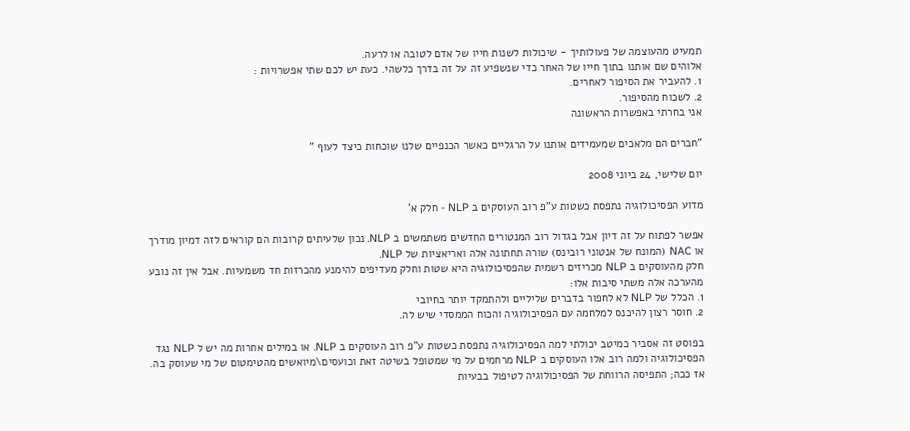תמעיט מהעוצמה של פעולותיך - שיכולות לשנות חייו של אדם לטובה או לרעה.
אלוהים שם אותנו בתוך חייו של האחר כדי שנשפיע זה על זה בדרך כלשהי. כעת יש לכם שתי אפשרויות :
1. להעביר את הסיפור לאחרים.
2. לשכוח מהסיפור.
אני בחרתי באפשרות הראשונה

"חברים הם מלאכים שמעמידים אותנו על הרגליים כאשר הכנפיים שלנו שוכחות כיצד לעוף "

יום שלישי, 24 ביוני 2008

מדוע הפסיכולוגיה נתפסת כשטות ע"פ רוב העוסקים ב NLP - חלק א'

אפשר לפתוח על זה דיון אבל בגדול רוב המנטורים החדשים משתמשים ב NLP. נכון שלעיתים קרובות הם קוראים לזה דמיון מודרך או NAC (המונח של אנטוני רובינס) שורה תחתונה אלה ואריאציות של NLP.
חלק מהעוסקים ב NLP מכריזים רשמית שהפסיכולוגיה היא שטות וחלק מעדיפים להימנע מהכרזות חד משמעיות. אבל אין זה נובע מהערכה אלה משתי סיבות אלו:
1. הכלל של NLP לא לחפור בדברים שליליים ולהתמקד יותר בחיובי
2. חוסר רצון להיכנס למלחמה עם הפסיכולוגיה והכוח הממסדי שיש לה.

בפוסט זה אסביר כמיטב יכולתי למה הפסיכולוגיה נתפסת כשטות ע"פ רוב העוסקים ב NLP. או במילים אחרות מה יש ל NLP נגד הפסיכולוגיה ולמה רוב אלו העוסקים ב NLP מרחמים על מי שמטופל בשיטה זאת וכועסים\מיואשים מהטימטום של מי שעוסק בה.
אז ככה; התפיסה הרווחת של הפסיכולוגיה לטיפול בבעיות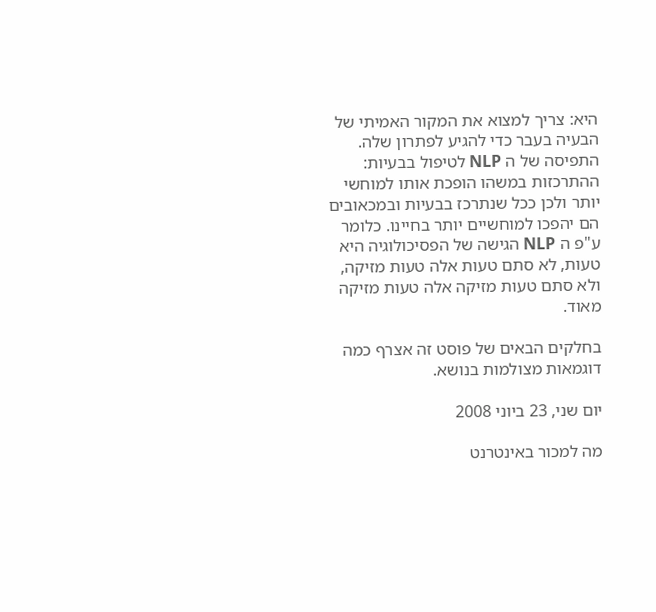היא: צריך למצוא את המקור האמיתי של הבעיה בעבר כדי להגיע לפתרון שלה. התפיסה של ה NLP לטיפול בבעיות: ההתרכזות במשהו הופכת אותו למוחשי יותר ולכן ככל שנתרכז בבעיות ובמכאובים הם יהפכו למוחשיים יותר בחיינו. כלומר ע"פ ה NLP הגישה של הפסיכולוגיה היא טעות, לא סתם טעות אלה טעות מזיקה, ולא סתם טעות מזיקה אלה טעות מזיקה מאוד.

בחלקים הבאים של פוסט זה אצרף כמה דוגמאות מצולמות בנושא.

יום שני, 23 ביוני 2008

מה למכור באינטרנט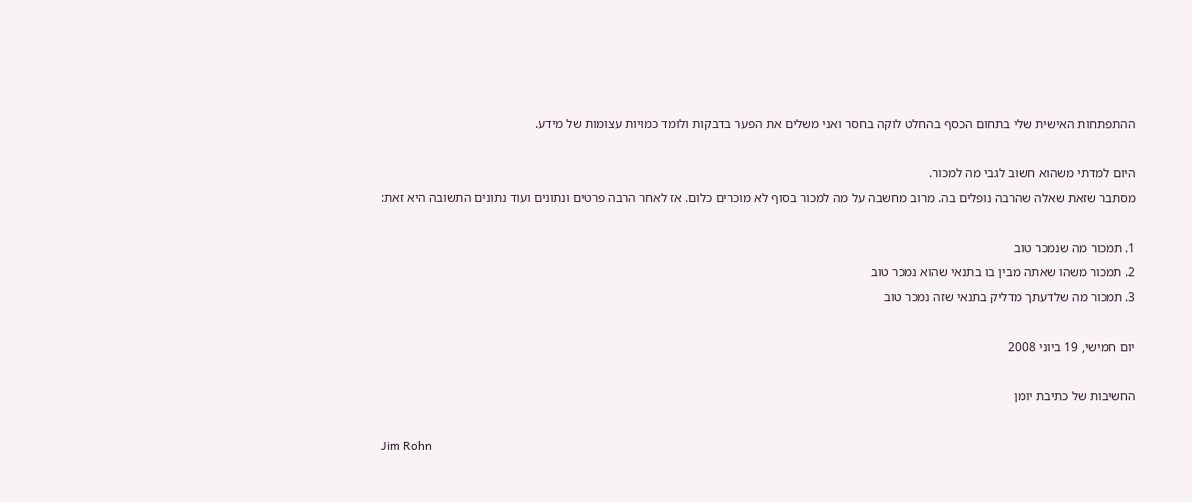ההתפתחות האישית שלי בתחום הכסף בהחלט לוקה בחסר ואני משלים את הפער בדבקות ולומד כמויות עצומות של מידע.

היום למדתי משהוא חשוב לגבי מה למכור.
מסתבר שזאת שאלה שהרבה נופלים בה. מרוב מחשבה על מה למכור בסוף לא מוכרים כלום. אז לאחר הרבה פרטים ונתונים ועוד נתונים התשובה היא זאת:

1. תמכור מה שנמכר טוב
2. תמכור משהו שאתה מבין בו בתנאי שהוא נמכר טוב
3. תמכור מה שלדעתך מדליק בתנאי שזה נמכר טוב

יום חמישי, 19 ביוני 2008

החשיבות של כתיבת יומן

Jim Rohn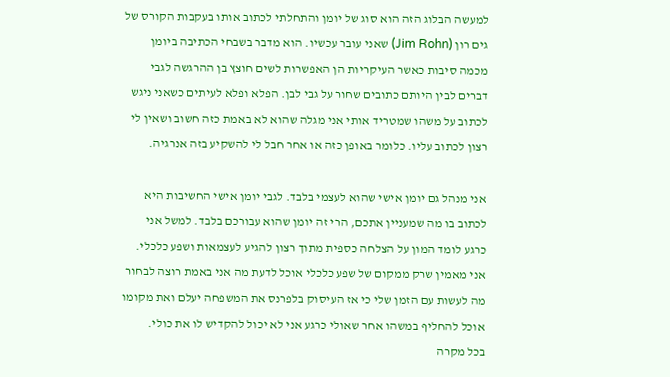למעשה הבלוג הזה הוא סוג של יומן והתחלתי לכתוב אותו בעקבות הקורס של גים רון (Jim Rohn) שאני עובר עכשיו. הוא מדבר בשבחי הכתיבה ביומן מכמה סיבות כאשר העיקריות הן האפשרות לשים חוצץ בן ההרגשה לגבי דברים לבין היותם כתובים שחור על גבי לבן. הפלא ופלא לעיתים כשאני ניגש לכתוב על משהו שמטריד אותי אני מגלה שהוא לא באמת כזה חשוב ושאין לי רצון לכתוב עליו. כלומר באופן כזה או אחר חבל לי להשקיע בזה אנרגיה.

אני מנהל גם יומן אישי שהוא לעצמי בלבד. לגבי יומן אישי החשיבות היא לכתוב בו מה שמעניין אתכם, הרי זה יומן שהוא עבורכם בלבד. למשל אני כרגע לומד המון על הצלחה כספית מתוך רצון להגיע לעצמאות ושפע כלכלי. אני מאמין שרק ממקום של שפע כלכלי אוכל לדעת מה אני באמת רוצה לבחור מה לעשות עם הזמן שלי כי אז העיסוק בלפרנס את המשפחה יעלם ואת מקומו אוכל להחליף במשהו אחר שאולי כרגע אני לא יכול להקדיש לו את כולי.
בכל מקרה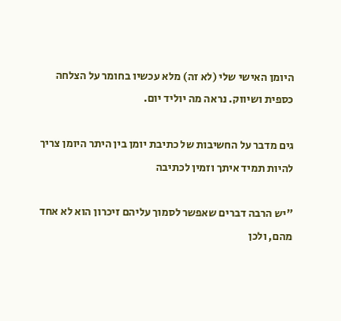היומן האישי שלי (לא זה) מלא עכשיו בחומר על הצלחה כספית ושיווק. נראה מה יוליד יום.

גים מדבר על החשיבות של כתיבת יומן בין היתר היומן צריך להיות תמיד איתך וזמין לכתיבה

"יש הרבה דברים שאפשר לסמוך עליהם זיכרון הוא לא אחד מהם, ולכן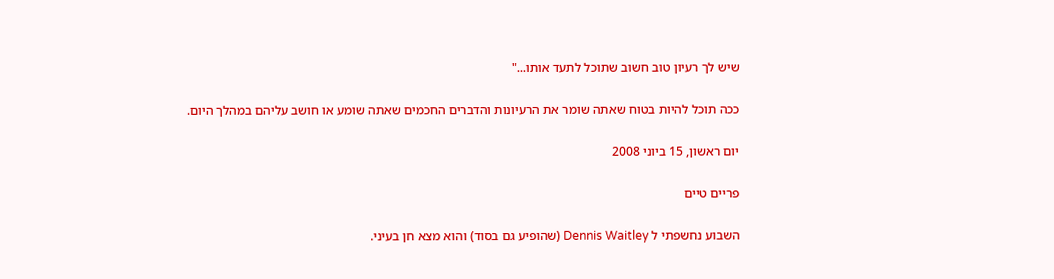שיש לך רעיון טוב חשוב שתוכל לתעד אותו..."

ככה תוכל להיות בטוח שאתה שומר את הרעיונות והדברים החכמים שאתה שומע או חושב עליהם במהלך היום.

יום ראשון, 15 ביוני 2008

פריים טיים

השבוע נחשפתי ל Dennis Waitley (שהופיע גם בסוד) והוא מצא חן בעיני.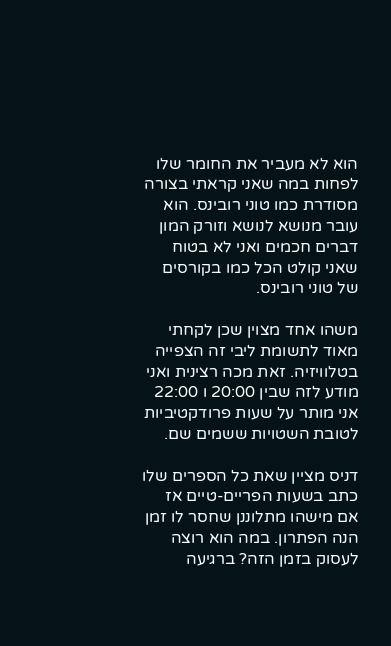הוא לא מעביר את החומר שלו לפחות במה שאני קראתי בצורה מסודרת כמו טוני רובינס. הוא עובר מנושא לנושא וזורק המון דברים חכמים ואני לא בטוח שאני קולט הכל כמו בקורסים של טוני רובינס.

משהו אחד מצוין שכן לקחתי מאוד לתשומת ליבי זה הצפייה בטלוויזיה. זאת מכה רצינית ואני מודע לזה שבין 20:00 ו 22:00 אני מותר על שעות פרודקטיביות לטובת השטויות ששמים שם.

דניס מציין שאת כל הספרים שלו כתב בשעות הפריים-טיים אז אם מישהו מתלוננן שחסר לו זמן הנה הפתרון. במה הוא רוצה לעסוק בזמן הזה? ברגיעה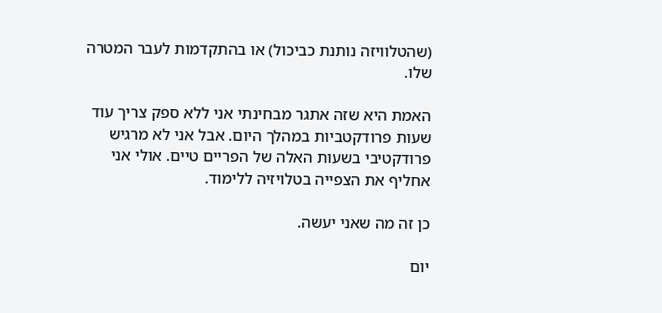(שהטלוויזה נותנת כביכול) או בהתקדמות לעבר המטרה שלו.

האמת היא שזה אתגר מבחינתי אני ללא ספק צריך עוד שעות פרודקטביות במהלך היום. אבל אני לא מרגיש פרודקטיבי בשעות האלה של הפריים טיים. אולי אני אחליף את הצפייה בטלויזיה ללימוד.

כן זה מה שאני יעשה.

יום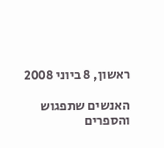ראשון, 8 ביוני 2008

האנשים שתפגוש והספרים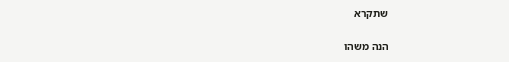שתקרא


הנה משהו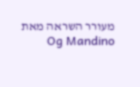מעורר השראה מאת Og Mandino